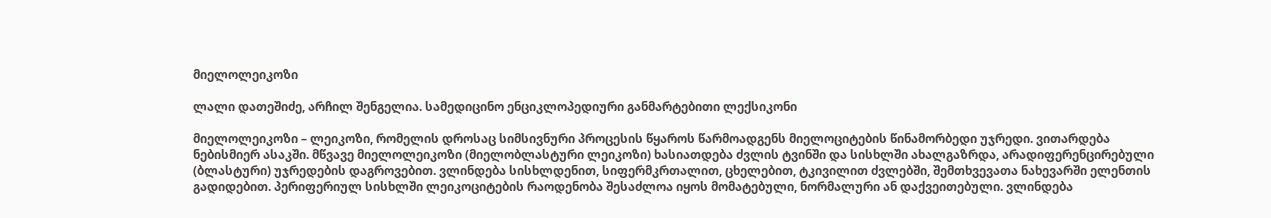მიელოლეიკოზი

ლალი დათეშიძე, არჩილ შენგელია. სამედიცინო ენციკლოპედიური განმარტებითი ლექსიკონი

მიელოლეიკოზი – ლეიკოზი, რომელის დროსაც სიმსივნური პროცესის წყაროს წარმოადგენს მიელოციტების წინამორბედი უჯრედი. ვითარდება ნებისმიერ ასაკში. მწვავე მიელოლეიკოზი (მიელობლასტური ლეიკოზი) ხასიათდება ძვლის ტვინში და სისხლში ახალგაზრდა, არადიფერენცირებული (ბლასტური) უჯრედების დაგროვებით. ვლინდება სისხლდენით, სიფერმკრთალით, ცხელებით, ტკივილით ძვლებში, შემთხვევათა ნახევარში ელენთის გადიდებით. პერიფერიულ სისხლში ლეიკოციტების რაოდენობა შესაძლოა იყოს მომატებული, ნორმალური ან დაქვეითებული. ვლინდება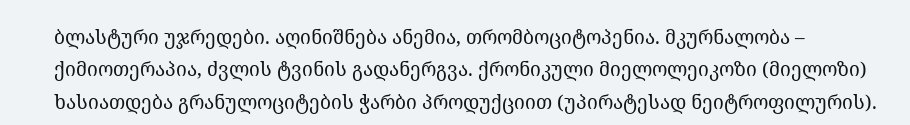ბლასტური უჯრედები. აღინიშნება ანემია, თრომბოციტოპენია. მკურნალობა – ქიმიოთერაპია, ძვლის ტვინის გადანერგვა. ქრონიკული მიელოლეიკოზი (მიელოზი) ხასიათდება გრანულოციტების ჭარბი პროდუქციით (უპირატესად ნეიტროფილურის).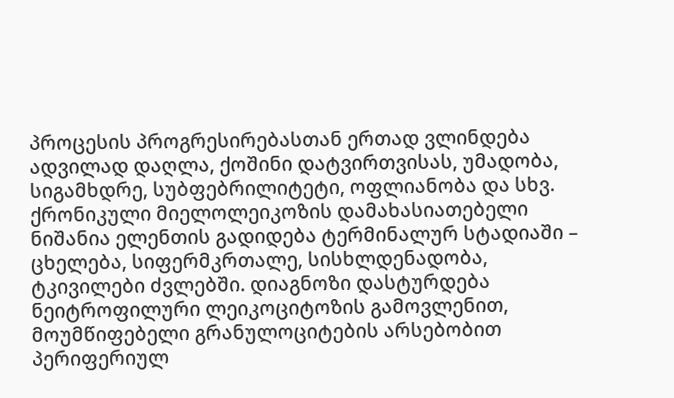პროცესის პროგრესირებასთან ერთად ვლინდება ადვილად დაღლა, ქოშინი დატვირთვისას, უმადობა, სიგამხდრე, სუბფებრილიტეტი, ოფლიანობა და სხვ. ქრონიკული მიელოლეიკოზის დამახასიათებელი ნიშანია ელენთის გადიდება ტერმინალურ სტადიაში – ცხელება, სიფერმკრთალე, სისხლდენადობა, ტკივილები ძვლებში. დიაგნოზი დასტურდება ნეიტროფილური ლეიკოციტოზის გამოვლენით, მოუმწიფებელი გრანულოციტების არსებობით პერიფერიულ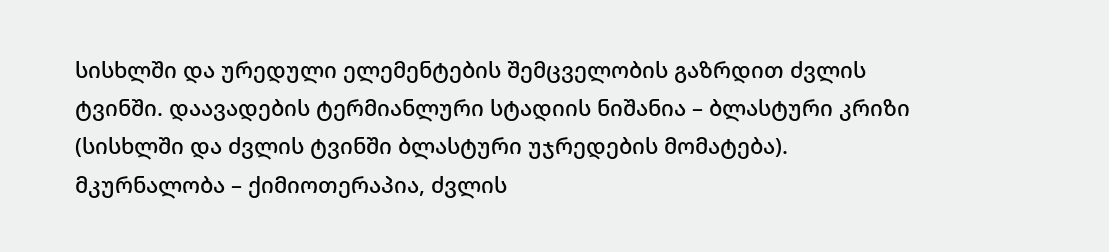სისხლში და ურედული ელემენტების შემცველობის გაზრდით ძვლის ტვინში. დაავადების ტერმიანლური სტადიის ნიშანია – ბლასტური კრიზი (სისხლში და ძვლის ტვინში ბლასტური უჯრედების მომატება). მკურნალობა – ქიმიოთერაპია, ძვლის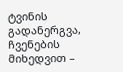ტვინის გადანერგვა, ჩვენების მიხედვით –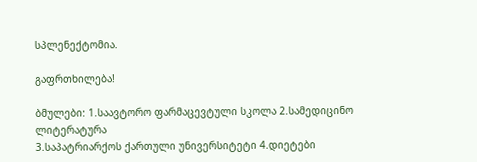სპლენექტომია.

გაფრთხილება!

ბმულები: 1.საავტორო ფარმაცევტული სკოლა 2.სამედიცინო ლიტერატურა
3.საპატრიარქოს ქართული უნივერსიტეტი 4.დიეტები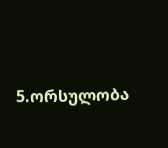5.ორსულობა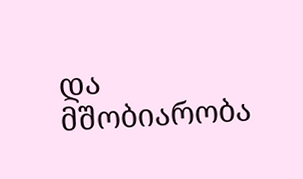და მშობიარობა